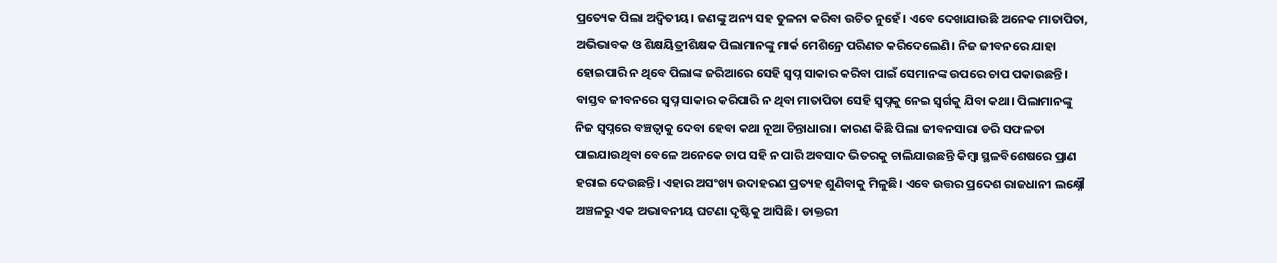ପ୍ରତ୍ୟେକ ପିଲା ଅଦ୍ୱିତୀୟ। ଜଣଙ୍କୁ ଅନ୍ୟ ସହ ତୁଳନା କରିବା ଉଚିତ ନୁହେଁ। ଏବେ ଦେଖାଯାଉଛି ଅନେକ ମାତାପିତା, ଅଭିଭାବକ ଓ ଶିକ୍ଷୟିତ୍ରୀଶିକ୍ଷକ ପିଲାମାନଙ୍କୁ ମାର୍କ ମେଶିନ୍ରେ ପରିଣତ କରିଦେଲେଣି। ନିଜ ଜୀବନରେ ଯାହା ହୋଇପାରି ନ ଥିବେ ପିଲାଙ୍କ ଜରିଆରେ ସେହି ସ୍ବପ୍ନ ସାକାର କରିବା ପାଇଁ ସେମାନଙ୍କ ଉପରେ ଚାପ ପକାଉଛନ୍ତି। ବାସ୍ତବ ଜୀବନରେ ସ୍ବପ୍ନ ସାକାର କରିପାରି ନ ଥିବା ମାତାପିତା ସେହି ସ୍ବପ୍ନକୁ ନେଇ ସ୍ବର୍ଗକୁ ଯିବା କଥା। ପିଲାମାନଙ୍କୁ ନିଜ ସ୍ବପ୍ନରେ ବଞ୍ଚତ୍ବାକୁ ଦେବା ହେବା କଥା ନୂଆ ଚିନ୍ତାଧାରା। କାରଣ କିଛି ପିଲା ଜୀବନସାରା ଡରି ସଫଳତା ପାଇଯାଉଥିବା ବେଳେ ଅନେକେ ଚାପ ସହି ନ ପାରି ଅବସାଦ ଭିତରକୁ ଚାଲିଯାଉଛନ୍ତି କିମ୍ବା ସ୍ଥଳବିଶେଷରେ ପ୍ରାଣ ହରାଇ ଦେଉଛନ୍ତି। ଏହାର ଅସଂଖ୍ୟ ଉଦାହରଣ ପ୍ରତ୍ୟହ ଶୁଣିବାକୁ ମିଳୁଛି। ଏବେ ଉତ୍ତର ପ୍ରଦେଶ ରାଜଧାନୀ ଲକ୍ଷ୍ନୌ ଅଞ୍ଚଳରୁ ଏକ ଅଭାବନୀୟ ଘଟଣା ଦୃଷ୍ଟିକୁ ଆସିଛି। ଡାକ୍ତରୀ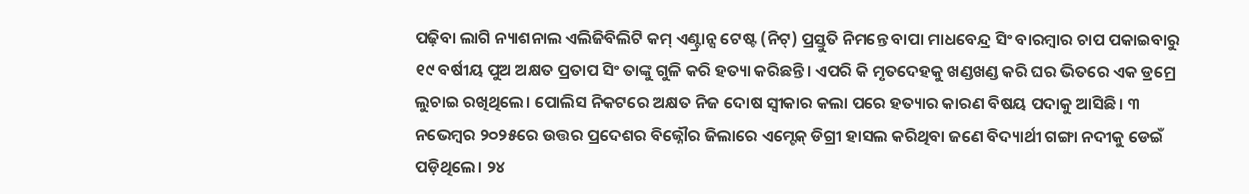ପଢ଼ିବା ଲାଗି ନ୍ୟାଶନାଲ ଏଲିଜିବିଲିଟି କମ୍ ଏଣ୍ଟ୍ରାନ୍ସ ଟେଷ୍ଟ (ନିଟ୍) ପ୍ରସ୍ତୁତି ନିମନ୍ତେ ବାପା ମାଧବେନ୍ଦ୍ର ସିଂ ବାରମ୍ବାର ଚାପ ପକାଇବାରୁ ୧୯ ବର୍ଷୀୟ ପୁଅ ଅକ୍ଷତ ପ୍ରତାପ ସିଂ ତାଙ୍କୁ ଗୁଳି କରି ହତ୍ୟା କରିଛନ୍ତି। ଏପରି କି ମୃତଦେହକୁ ଖଣ୍ଡଖଣ୍ଡ କରି ଘର ଭିତରେ ଏକ ଡ୍ରମ୍ରେ ଲୁଚାଇ ରଖିଥିଲେ। ପୋଲିସ ନିକଟରେ ଅକ୍ଷତ ନିଜ ଦୋଷ ସ୍ବୀକାର କଲା ପରେ ହତ୍ୟାର କାରଣ ବିଷୟ ପଦାକୁ ଆସିଛି। ୩ ନଭେମ୍ବର ୨୦୨୫ରେ ଉତ୍ତର ପ୍ରଦେଶର ବିଜ୍ନୌର ଜିଲାରେ ଏମ୍ଟେକ୍ ଡିଗ୍ରୀ ହାସଲ କରିଥିବା ଜଣେ ବିଦ୍ୟାର୍ଥୀ ଗଙ୍ଗା ନଦୀକୁ ଡେଇଁ ପଡ଼ିଥିଲେ। ୨୪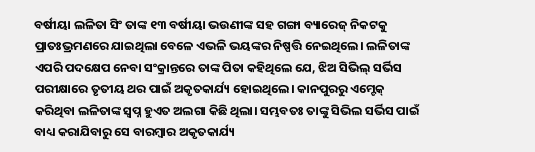ବର୍ଷୀୟା ଲଳିତା ସିଂ ତାଙ୍କ ୧୩ ବର୍ଷୀୟା ଭଉଣୀଙ୍କ ସହ ଗଙ୍ଗା ବ୍ୟାରେଜ୍ ନିକଟକୁ ପ୍ରାତଃଭ୍ରମଣରେ ଯାଇଥିଲା ବେଳେ ଏଭଳି ଭୟଙ୍କର ନିଷ୍ପତ୍ତି ନେଇଥିଲେ। ଲଳିତାଙ୍କ ଏପରି ପଦକ୍ଷେପ ନେବା ସଂକ୍ରାନ୍ତରେ ତାଙ୍କ ପିତା କହିଥିଲେ ଯେ, ଝିଅ ସିଭିଲ୍ ସର୍ଭିସ ପରୀକ୍ଷାରେ ତୃତୀୟ ଥର ପାଇଁ ଅକୃତକାର୍ଯ୍ୟ ହୋଇଥିଲେ। କାନପୁରରୁ ଏମ୍ଟେକ୍ କରିଥିବା ଲଳିତାଙ୍କ ସ୍ବପ୍ନ ହୁଏତ ଅଲଗା କିଛି ଥିଲା। ସମ୍ଭବତଃ ତାଙ୍କୁ ସିଭିଲ ସର୍ଭିସ ପାଇଁ ବାଧ୍ୟ କରାଯିବାରୁ ସେ ବାରମ୍ବାର ଅକୃତକାର୍ଯ୍ୟ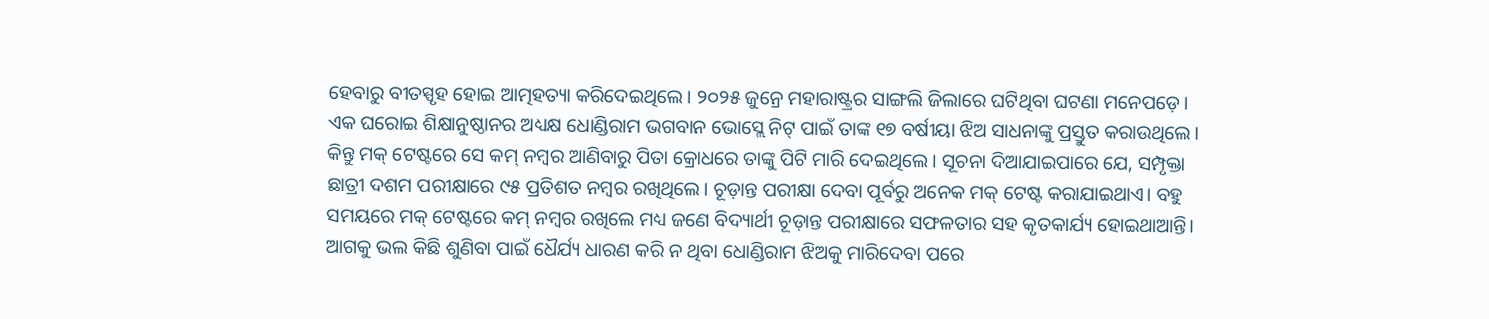ହେବାରୁ ବୀତସ୍ପୃହ ହୋଇ ଆତ୍ମହତ୍ୟା କରିଦେଇଥିଲେ। ୨୦୨୫ ଜୁନ୍ରେ ମହାରାଷ୍ଟ୍ରର ସାଙ୍ଗଲି ଜିଲାରେ ଘଟିଥିବା ଘଟଣା ମନେପଡ଼େ। ଏକ ଘରୋଇ ଶିକ୍ଷାନୁଷ୍ଠାନର ଅଧ୍ୟକ୍ଷ ଧୋଣ୍ଡିରାମ ଭଗବାନ ଭୋସ୍ଲେ ନିଟ୍ ପାଇଁ ତାଙ୍କ ୧୭ ବର୍ଷୀୟା ଝିଅ ସାଧନାଙ୍କୁ ପ୍ରସ୍ତୁତ କରାଉଥିଲେ। କିନ୍ତୁ ମକ୍ ଟେଷ୍ଟରେ ସେ କମ୍ ନମ୍ବର ଆଣିବାରୁ ପିତା କ୍ରୋଧରେ ତାଙ୍କୁ ପିଟି ମାରି ଦେଇଥିଲେ। ସୂଚନା ଦିଆଯାଇପାରେ ଯେ, ସମ୍ପୃକ୍ତା ଛାତ୍ରୀ ଦଶମ ପରୀକ୍ଷାରେ ୯୫ ପ୍ରତିଶତ ନମ୍ବର ରଖିଥିଲେ। ଚୂଡ଼ାନ୍ତ ପରୀକ୍ଷା ଦେବା ପୂର୍ବରୁ ଅନେକ ମକ୍ ଟେଷ୍ଟ କରାଯାଇଥାଏ। ବହୁ ସମୟରେ ମକ୍ ଟେଷ୍ଟରେ କମ୍ ନମ୍ବର ରଖିଲେ ମଧ୍ୟ ଜଣେ ବିଦ୍ୟାର୍ଥୀ ଚୂଡ଼ାନ୍ତ ପରୀକ୍ଷାରେ ସଫଳତାର ସହ କୃତକାର୍ଯ୍ୟ ହୋଇଥାଆନ୍ତି। ଆଗକୁ ଭଲ କିଛି ଶୁଣିବା ପାଇଁ ଧୈର୍ଯ୍ୟ ଧାରଣ କରି ନ ଥିବା ଧୋଣ୍ଡିରାମ ଝିଅକୁ ମାରିଦେବା ପରେ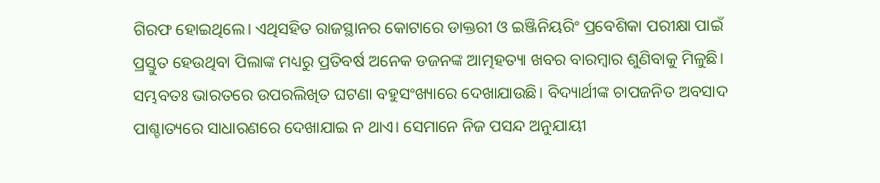ଗିରଫ ହୋଇଥିଲେ। ଏଥିସହିତ ରାଜସ୍ଥାନର କୋଟାରେ ଡାକ୍ତରୀ ଓ ଇଞ୍ଜିନିୟରିଂ ପ୍ରବେଶିକା ପରୀକ୍ଷା ପାଇଁ ପ୍ରସ୍ତୁତ ହେଉଥିବା ପିଲାଙ୍କ ମଧ୍ୟରୁ ପ୍ରତିବର୍ଷ ଅନେକ ଡଜନଙ୍କ ଆତ୍ମହତ୍ୟା ଖବର ବାରମ୍ବାର ଶୁଣିବାକୁ ମିଳୁଛି।
ସମ୍ଭବତଃ ଭାରତରେ ଉପରଲିଖିତ ଘଟଣା ବହୁସଂଖ୍ୟାରେ ଦେଖାଯାଉଛି। ବିଦ୍ୟାର୍ଥୀଙ୍କ ଚାପଜନିତ ଅବସାଦ ପାଶ୍ଚାତ୍ୟରେ ସାଧାରଣରେ ଦେଖାଯାଇ ନ ଥାଏ। ସେମାନେ ନିଜ ପସନ୍ଦ ଅନୁଯାୟୀ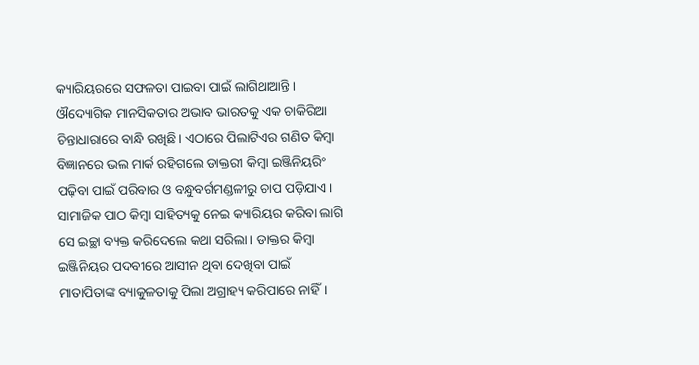କ୍ୟାରିୟରରେ ସଫଳତା ପାଇବା ପାଇଁ ଲାଗିଥାଆନ୍ତି। ଔଦ୍ୟୋଗିକ ମାନସିକତାର ଅଭାବ ଭାରତକୁ ଏକ ଚାକିରିଆ ଚିନ୍ତାଧାରାରେ ବାନ୍ଧି ରଖିଛି। ଏଠାରେ ପିଲାଟିଏର ଗଣିତ କିମ୍ବା ବିଜ୍ଞାନରେ ଭଲ ମାର୍କ ରହିଗଲେ ଡାକ୍ତରୀ କିମ୍ବା ଇଞ୍ଜିନିୟରିଂ ପଢ଼ିବା ପାଇଁ ପରିବାର ଓ ବନ୍ଧୁବର୍ଗମଣ୍ଡଳୀରୁ ଚାପ ପଡ଼ିଯାଏ। ସାମାଜିକ ପାଠ କିମ୍ବା ସାହିତ୍ୟକୁ ନେଇ କ୍ୟାରିୟର କରିବା ଲାଗି ସେ ଇଚ୍ଛା ବ୍ୟକ୍ତ କରିଦେଲେ କଥା ସରିଲା। ଡାକ୍ତର କିମ୍ବା ଇଞ୍ଜିନିୟର ପଦବୀରେ ଆସୀନ ଥିବା ଦେଖିବା ପାଇଁ ମାତାପିତାଙ୍କ ବ୍ୟାକୁଳତାକୁ ପିଲା ଅଗ୍ରାହ୍ୟ କରିପାରେ ନାହିଁ।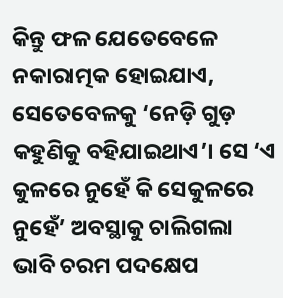କିନ୍ତୁ ଫଳ ଯେତେବେଳେ ନକାରାତ୍ମକ ହୋଇଯାଏ, ସେତେବେଳକୁ ‘ନେଡ଼ି ଗୁଡ଼ କହୁଣିକୁ ବହିଯାଇଥାଏ’। ସେ ‘ଏ କୁଳରେ ନୁହେଁ କି ସେକୁଳରେ ନୁହେଁ’ ଅବସ୍ଥାକୁ ଚାଲିଗଲା ଭାବି ଚରମ ପଦକ୍ଷେପ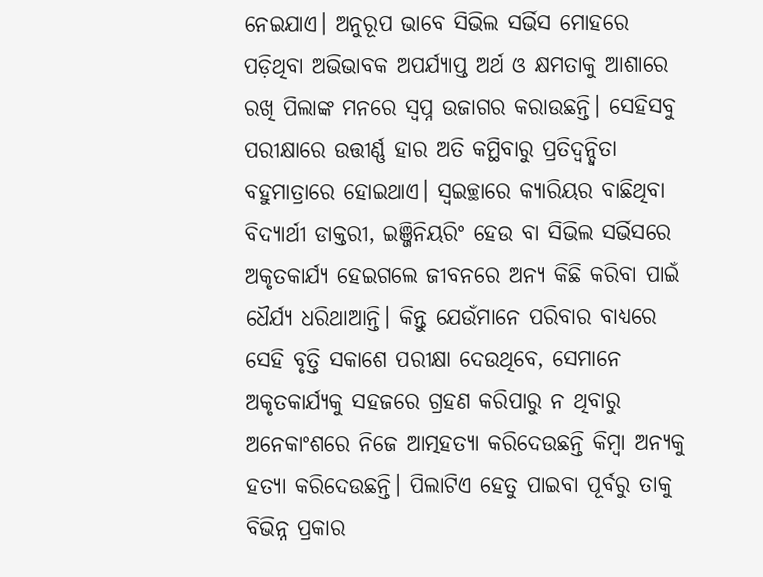ନେଇଯାଏ। ଅନୁରୂପ ଭାବେ ସିଭିଲ ସର୍ଭିସ ମୋହରେ ପଡ଼ିଥିବା ଅଭିଭାବକ ଅପର୍ଯ୍ୟାପ୍ତ ଅର୍ଥ ଓ କ୍ଷମତାକୁ ଆଶାରେ ରଖି ପିଲାଙ୍କ ମନରେ ସ୍ବପ୍ନ ଉଜାଗର କରାଉଛନ୍ତି। ସେହିସବୁ ପରୀକ୍ଷାରେ ଉତ୍ତୀର୍ଣ୍ଣ ହାର ଅତି କମ୍ଥିବାରୁ ପ୍ରତିଦ୍ୱନ୍ଦ୍ୱିତା ବହୁମାତ୍ରାରେ ହୋଇଥାଏ। ସ୍ବଇଚ୍ଛାରେ କ୍ୟାରିୟର ବାଛିଥିବା ବିଦ୍ୟାର୍ଥୀ ଡାକ୍ତରୀ, ଇଞ୍ଜିନିୟରିଂ ହେଉ ବା ସିଭିଲ ସର୍ଭିସରେ ଅକୃତକାର୍ଯ୍ୟ ହେଇଗଲେ ଜୀବନରେ ଅନ୍ୟ କିଛି କରିବା ପାଇଁ ଧୈର୍ଯ୍ୟ ଧରିଥାଆନ୍ତି। କିନ୍ତୁ ଯେଉଁମାନେ ପରିବାର ବାଧ୍ୟରେ ସେହି ବୃତ୍ତି ସକାଶେ ପରୀକ୍ଷା ଦେଉଥିବେ, ସେମାନେ ଅକୃତକାର୍ଯ୍ୟକୁ ସହଜରେ ଗ୍ରହଣ କରିପାରୁ ନ ଥିବାରୁ ଅନେକାଂଶରେ ନିଜେ ଆତ୍ମହତ୍ୟା କରିଦେଉଛନ୍ତି କିମ୍ବା ଅନ୍ୟକୁ ହତ୍ୟା କରିଦେଉଛନ୍ତି। ପିଲାଟିଏ ହେତୁ ପାଇବା ପୂର୍ବରୁ ତାକୁ ବିଭିନ୍ନ ପ୍ରକାର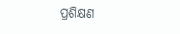ପ୍ରଶିକ୍ଷଣ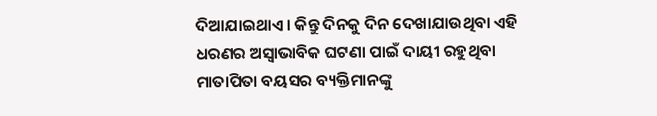ଦିଆଯାଇଥାଏ। କିନ୍ତୁ ଦିନକୁ ଦିନ ଦେଖାଯାଉଥିବା ଏହି ଧରଣର ଅସ୍ବାଭାବିକ ଘଟଣା ପାଇଁ ଦାୟୀ ରହୁଥିବା ମାତାପିତା ବୟସର ବ୍ୟକ୍ତିମାନଙ୍କୁ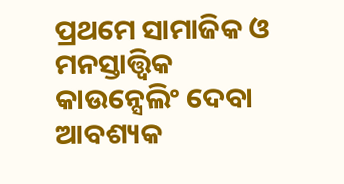ପ୍ରଥମେ ସାମାଜିକ ଓ ମନସ୍ତାତ୍ତ୍ୱିକ କାଉନ୍ସେଲିଂ ଦେବା ଆବଶ୍ୟକ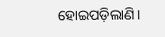ହୋଇପଡ଼ିଲାଣି।